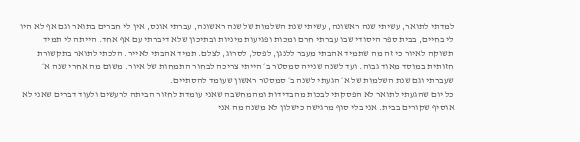למדתי לתואר, עשיתי שנה ראשונה, עשיתי שנת השלמות של שנה ראשונה, עברתי אונס, אין לי חברים בתואר וגם אף לא היו לי בחיים, בבית ספר היסודי שבו עברתי חרם ומכות ופגיעות מיניות ובתיכון שלא דיברתי עם אף אחד. הייתה לי תמיד תשוקה לאיור כי זה מה שתמיד אהבתי מעבר ללנגן, לפסל, לסרוג, לצלם. תמיד אהבתי לאייר. הלכתי לתואר בתקשורת חזותית במוסד מאוד גבוה. ועד לשנה שנייה סמסטר ב׳ הייתי צריכה לבחור התמחות של איור. משום מה אחרי שנה א׳ שעברתי וגם שנת השלמות של א׳ הגעתי לשנה ב׳ סמסטר ראשון שעומד להסתיים.
כל יום שהגעתי לתואר לא הפסקתי לבכות מהבדידות ומהמחשבה שאני עומדת לחזור הביתה לרעשים ולעוד דברים שאני לא אוסיף שקורים בבית. אני בלי סוף מרגישה כישלון לא משנה מה אני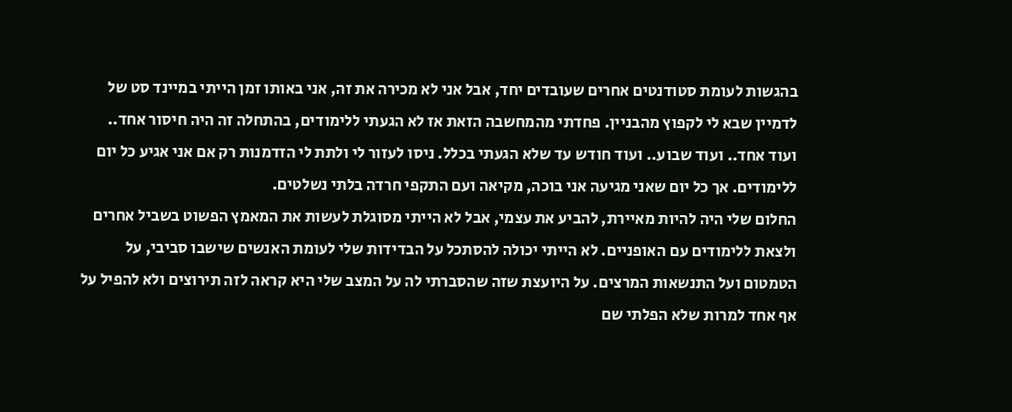בהגשות לעומת סטודנטים אחרים שעובדים יחד, אבל אני לא מכירה את זה, אני באותו זמן הייתי במיינד סט של לדמיין שבא לי לקפוץ מהבניין. פחדתי מהמחשבה הזאת אז לא הגעתי ללימודים, בהתחלה זה היה חיסור אחד.. ועוד אחד.. ועוד שבוע.. ועוד חודש עד שלא הגעתי בכלל. ניסו לעזור לי ולתת לי הזדמנות רק אם אני אגיע כל יום ללימודים. אך כל יום שאני מגיעה אני בוכה, מקיאה ועם התקפי חרדה בלתי נשלטים.
החלום שלי היה להיות מאיירת, להביע את עצמי, אבל לא הייתי מסוגלת לעשות את המאמץ הפשוט בשביל אחרים ולצאת ללימודים עם האופניים. לא הייתי יכולה להסתכל על הבדידות שלי לעומת האנשים שישבו סביבי, על הטמטום ועל התנשאות המרצים. על היועצת שזה שהסברתי לה על המצב שלי היא קראה לזה תירוצים ולא להפיל על אף אחד למרות שלא הפלתי שם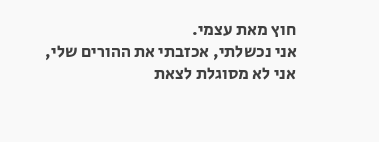חוץ מאת עצמי.
אני נכשלתי, אכזבתי את ההורים שלי, אני לא מסוגלת לצאת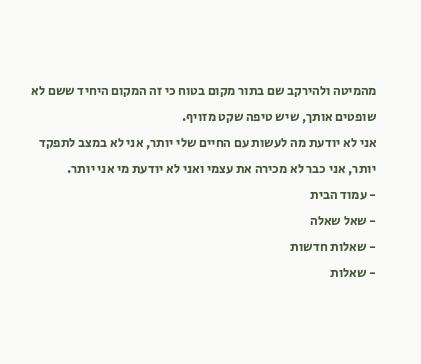מהמיטה ולהירקב שם בתור מקום בטוח כי זה המקום היחיד ששם לא שופטים אותך, שיש טיפה שקט מזויף.
אני לא יודעת מה לעשות עם החיים שלי יותר, אני לא במצב לתפקד יותר, אני כבר לא מכירה את עצמי ואני לא יודעת מי אני יותר.
- עמוד הבית
- שאל שאלה
- שאלות חדשות
- שאלות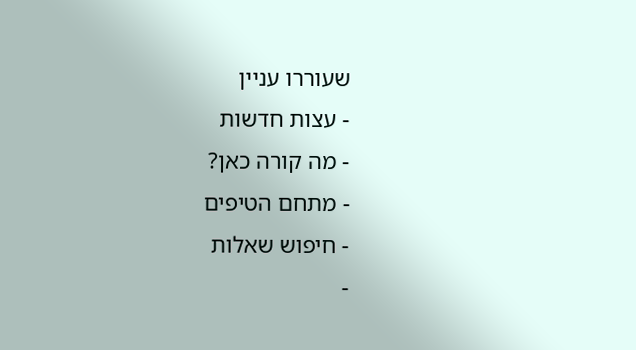שעוררו עניין
- עצות חדשות
- מה קורה כאן?
- מתחם הטיפים
- חיפוש שאלות
-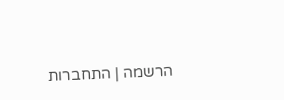הרשמה | התחברות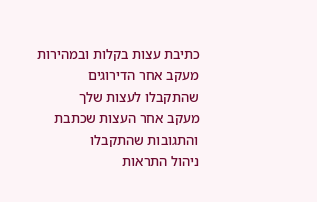כתיבת עצות בקלות ובמהירות
מעקב אחר הדירוגים שהתקבלו לעצות שלך
מעקב אחר העצות שכתבת והתגובות שהתקבלו
ניהול התראות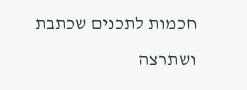חכמות לתכנים שכתבת ושתרצה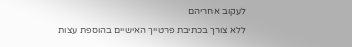לעקוב אחריהם
ללא צורך בכתיבת פרטייך האישיים בהוספת עצות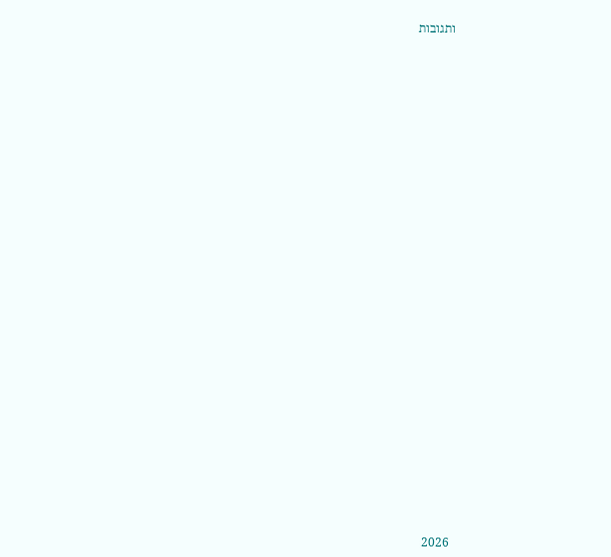ותגובות






































2026